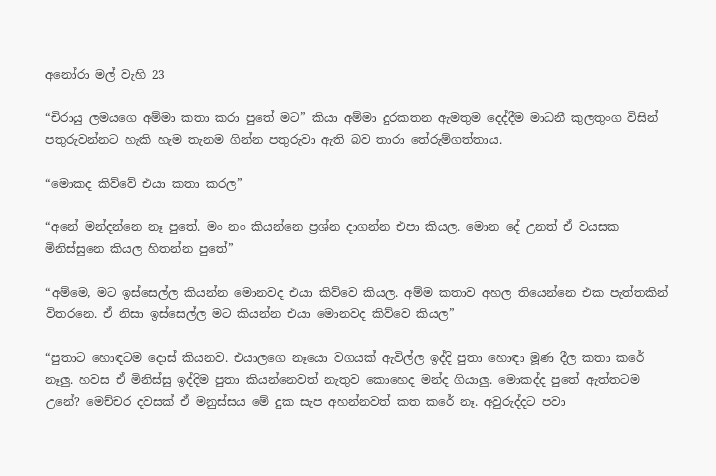අනෝරා මල් වැහි 23

“චිරායු ලමයගෙ අම්මා කතා කරා පුතේ මට” කියා අම්මා දුරකතන ඇමතුම දෙද්දීම මාධනී කුලතුංග විසින් පතුරුවන්නට හැකි හැම තැනම ගින්න පතුරුවා ඇති බව තාරා තේරුම්ගත්තාය.

“මොකද කිව්වේ එයා කතා කරල”

“අනේ මන්දන්නෙ නෑ පුතේ. මං නං කියන්නෙ ප්‍රශ්න දාගන්න එපා කියල. මොන දේ උනත් ඒ වයසක මිනිස්සුනෙ කියල හිතන්න පුතේ”

“අම්මෙ, මට ඉස්සෙල්ල කියන්න මොනවද එයා කිව්වෙ කියල. අම්ම කතාව අහල තියෙන්නෙ එක පැත්තකින් විතරනෙ. ඒ නිසා ඉස්සෙල්ල මට කියන්න එයා මොනවද කිව්වෙ කියල”

“පුතාට හොඳටම දොස් කියනව. එයාලගෙ නෑයො වගයක් ඇවිල්ල ඉද්දි පුතා හොඳා මූණ දීල කතා කරේ නෑලු. හවස ඒ මිනිස්සු ඉද්දිම පුතා කියන්නෙවත් නැතුව කොහෙද මන්ද ගියාලු. මොකද්ද පුතේ ඇත්තටම උනේ? මෙච්චර දවසක් ඒ මනුස්සය මේ දුක සැප අහන්නවත් කත කරේ නෑ. අවුරුද්දට පවා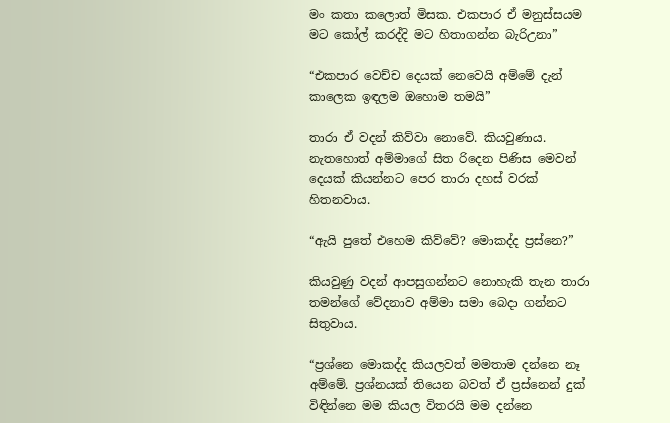මං කතා කලොත් මිසක. එකපාර ඒ මනුස්සයම මට කෝල් කරද්දි මට හිතාගන්න බැරිඋනා”

“එකපාර වෙච්ච දෙයක් නෙවෙයි අම්මේ දැන් කාලෙක ඉඳලම ඔහොම තමයි”

තාරා ඒ වදන් කිව්වා නොවේ. කියවුණාය. නැතහොත් අම්මාගේ සිත රිදෙන පිණිස මෙවන් දෙයක් කියන්නට පෙර තාරා දහස් වරක් හිතනවාය.

“ඇයි පුතේ එහෙම කිව්වේ? මොකද්ද ප්‍රස්නෙ?”

කියවුණු වදන් ආපසුගන්නට නොහැකි තැන තාරා තමන්ගේ වේදනාව අම්මා සමා බෙදා ගන්නට සිතුවාය.

“ප්‍රශ්නෙ මොකද්ද කියලවත් මමතාම දන්නෙ නෑ අම්මේ. ප්‍රශ්නයක් තියෙන බවත් ඒ ප්‍රස්නෙන් දුක් විඳින්නෙ මම කියල විතරයි මම දන්නෙ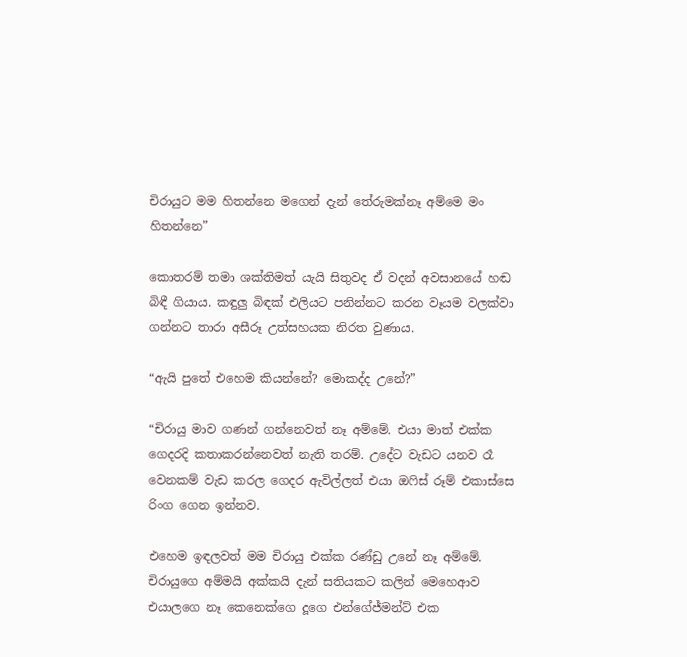චිරායුට මම හිතන්නෙ මගෙන් දැන් තේරුමක්නෑ අම්මෙ මං හිතන්නෙ”

කොතරම් තමා ශක්තිමත් යැයි සිතුවද ඒ වදන් අවසානයේ හඬ බිඳී ගියාය. කඳුලු බිඳක් එලියට පනින්නට කරන වෑයම වලක්වා ගන්නට තාරා අසීරූ උත්සහයක නිරත වුණාය.

“ඇයි පුතේ එහෙම කියන්නේ? මොකද්ද උනේ?”

“චිරායු මාව ගණන් ගන්නෙවත් නෑ අම්මේ. එයා මාත් එක්ක ගෙදරදි කතාකරන්නෙවත් නැති තරම්. උදේට වැඩට යනව රෑ වෙනකම් වැඩ කරල ගෙදර ඇවිල්ලත් එයා ඔෆිස් රූම් එකාස්සෙ රිංග ගෙන ඉන්නව.

එහෙම ඉඳලවත් මම චිරායු එක්ක රණ්ඩු උනේ නෑ අම්මේ. චිරායුගෙ අම්මයි අක්කයි දැන් සතියකට කලින් මෙහෙආව එයාලගෙ නෑ කෙනෙක්ගෙ දූගෙ එන්ගේජ්මන්ට් එක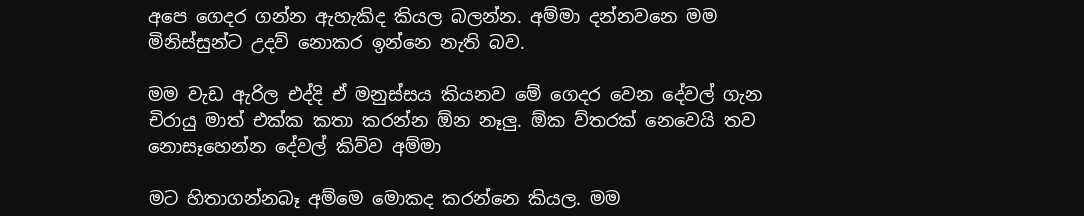අපෙ ගෙදර ගන්න ඇහැකිද කියල බලන්න. අම්මා දන්නවනෙ මම මිනිස්සුන්ට උදව් නොකර ඉන්නෙ නැති බව.

මම වැඩ ඇරිල එද්දි ඒ මනුස්සය කියනව මේ ගෙදර වෙන දේවල් ගැන චිරායු මාත් එක්ක කතා කරන්න ඕන නෑලු. ඕක ව්තරක් නෙවෙයි තව නොසෑහෙන්න දේවල් කිව්ව අම්මා

මට හිතාගන්නබෑ අම්මෙ මොකද කරන්නෙ කියල. මම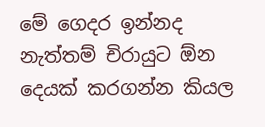මේ ගෙදර ඉන්නද නැත්තම් චිරායුට ඕන දෙයක් කරගන්න කියල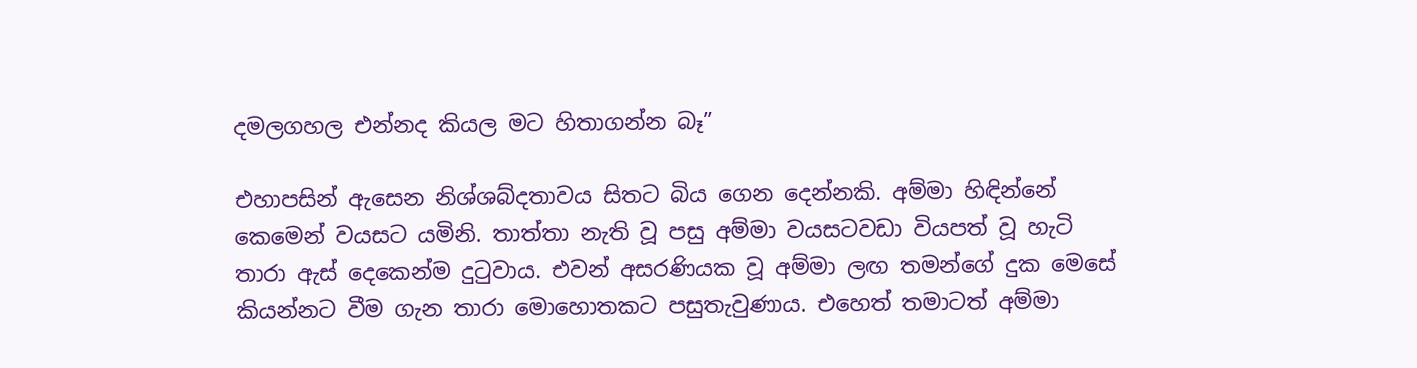දමලගහල එන්නද කියල මට හිතාගන්න බෑ”

එහාපසින් ඇසෙන නිශ්ශබ්දතාවය සිතට බිය ගෙන දෙන්නකි. අම්මා හිඳින්නේ කෙමෙන් වයසට යමිනි. තාත්තා නැති වූ පසු අම්මා වයසටවඩා වියපත් වූ හැටි තාරා ඇස් දෙකෙන්ම දුටුවාය. එවන් අසරණියක වූ අම්මා ලඟ තමන්ගේ දුක මෙසේ කියන්නට වීම ගැන තාරා මොහොතකට පසුතැවුණාය. එහෙත් තමාටත් අම්මා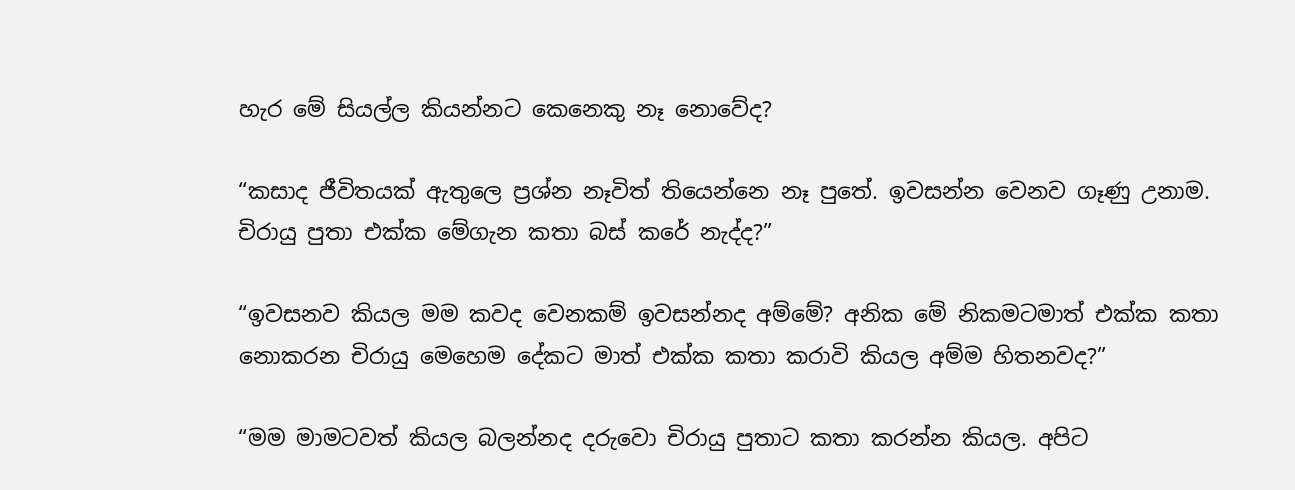හැර මේ සියල්ල කියන්නට කෙනෙකු නෑ නොවේද?

“කසාද ජීවිතයක් ඇතුලෙ ප්‍රශ්න නෑවිත් තියෙන්නෙ නෑ පුතේ. ඉවසන්න වෙනව ගෑණු උනාම. චිරායු පුතා එක්ක මේගැන කතා බස් කරේ නැද්ද?”

“ඉවසනව කියල මම කවද වෙනකම් ඉවසන්නද අම්මේ? අනික මේ නිකමටමාත් එක්ක කතා නොකරන චිරායු මෙහෙම දේකට මාත් එක්ක කතා කරාවි කියල අම්ම හිතනවද?”

“මම මාමටවත් කියල බලන්නද දරුවො චිරායු පුතාට කතා කරන්න කියල. අපිට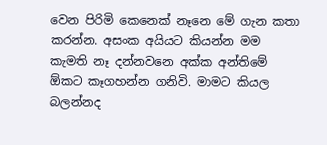වෙන පිරිමි කෙනෙක් නෑනෙ මේ ගැන කතා කරන්න. අසංක අයියට කියන්න මම කැමති නෑ දන්නවනෙ අක්ක අන්තිමේ ඕකට කෑගහන්න ගනිවි. මාමට කියල බලන්නද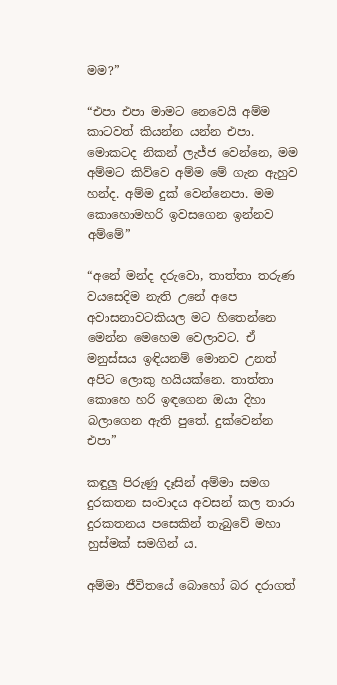මම?”

“එපා එපා මාමට නෙවෙයි අම්ම කාටවත් කියන්න යන්න එපා. මොකටද නිකන් ලැජ්ජ වෙන්නෙ, මම අම්මට කිව්වෙ අම්ම මේ ගැන ඇහුව හන්ද. අම්ම දුක් වෙන්නෙපා. මම කොහොමහරි ඉවසගෙන ඉන්නව අම්මේ”

“අනේ මන්ද දරුවො, තාත්තා තරුණ වයසෙදිම නැති උනේ අපෙ අවාසනාවටකියල මට හිතෙන්නෙ මෙන්න මෙහෙම වෙලාවට. ඒ මනුස්සය ඉඳියනම් මොනව උනත් අපිට ලොකු හයියක්නෙ. තාත්තා කොහෙ හරි ඉඳගෙන ඔයා දිහා බලාගෙන ඇති පුතේ. දුක්වෙන්න එපා”

කඳුලු පිරුණු දෑසින් අම්මා සමග දුරකතන සංවාදය අවසන් කල තාරා දුරකතනය පසෙකින් තැබුවේ මහා හුස්මක් සමගින් ය.

අම්මා ජීවිතයේ බොහෝ බර දරාගත්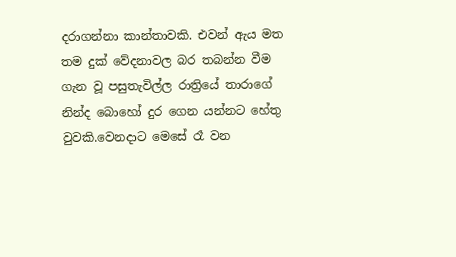දරාගන්නා කාන්තාවකි. එවන් ඇය මත තම දුක් වේදනාවල බර තබන්න වීම ගැන වූ පසුතැවිල්ල රාත්‍රියේ තාරාගේ නින්ද බොහෝ දුර ගෙන යන්නට හේතු වුවකි.වෙනදාට මෙසේ රෑ වන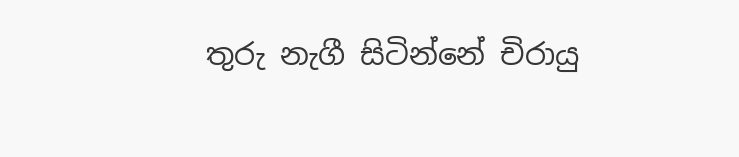තුරු නැගී සිටින්නේ චිරායු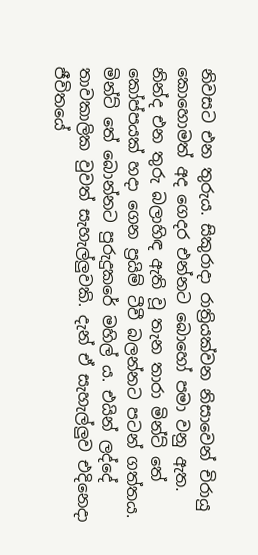නිවසට එන තුරුය. සිකුරාදා රාත්‍රියක්වන නිසාවෙන් චිරායු කොහොමත් අද ගෙදර එන්නට බොහෝ පමා වනු ඇත. නින්ද එන තුරු බලාහිඳ ඇති වූ තැන තාරා මින්ට් තේ කෝප්පයක් හදා ගෙන ප්‍රයිම් ටීවී බලන්නට පටන් ගත්තය. මින්ට් තේ බොන්නට පුරුදුකරේ මහිල් ය. එයින් ලද්දේ තාවකාලික වුවත් සැහැල්ලුවකි. දැන් ඒ සැහැල්ලුව එදිනෙදා ජීවිතයේ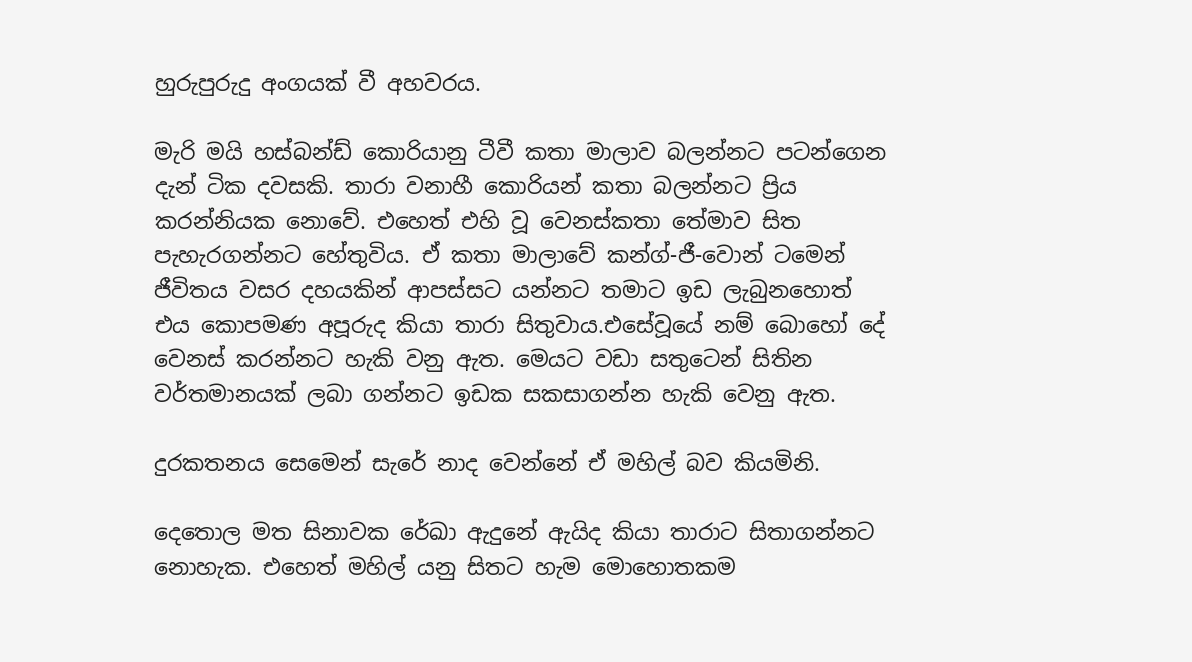හුරුපුරුදු අංගයක් වී අහවරය.

මැරි මයි හස්බන්ඩ් කොරියානු ටීවී කතා මාලාව බලන්නට පටන්ගෙන දැන් ටික දවසකි. තාරා වනාහී කොරියන් කතා බලන්නට ප්‍රිය කරන්නියක නොවේ. එහෙත් එහි වූ වෙනස්කතා තේමාව සිත පැහැරගන්නට හේතුවිය. ඒ කතා මාලාවේ කන්ග්-ජී-වොන් ටමෙන් ජීවිතය වසර දහයකින් ආපස්සට යන්නට තමාට ඉඩ ලැබුනහොත් එය කොපමණ අපූරුද කියා තාරා සිතුවාය.එසේවූයේ නම් බොහෝ දේ වෙනස් කරන්නට හැකි වනු ඇත. මෙයට වඩා සතුටෙන් සිතින වර්තමානයක් ලබා ගන්නට ඉඩක සකසාගන්න හැකි වෙනු ඇත.

දුරකතනය සෙමෙන් සැරේ නාද වෙන්නේ ඒ මහිල් බව කියමිනි.

දෙතොල මත සිනාවක රේඛා ඇදුනේ ඇයිද කියා තාරාට සිතාගන්නට නොහැක. එහෙත් මහිල් යනු සිතට හැම මොහොතකම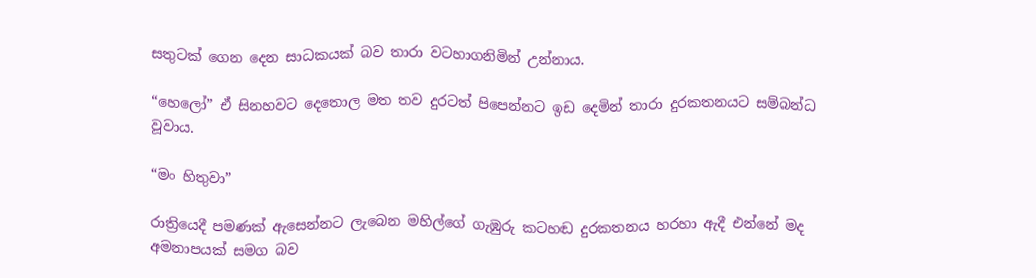සතුටක් ගෙන දෙන සාධකයක් බව තාරා වටහාගනිමින් උන්නාය.

“හෙලෝ” ඒ සිනහවට දෙතොල මත තව දුරටත් පිපෙන්නට ඉඩ දෙමින් තාරා දුරකතනයට සම්බන්ධ වූවාය.

“මං හිතුවා”

රාත්‍රියෙදී පමණක් ඇසෙන්නට ලැබෙන මහිල්ගේ ගැඹුරු කටහඬ දුරකතනය හරහා ඇදී එන්නේ මද අමනාපයක් සමග බව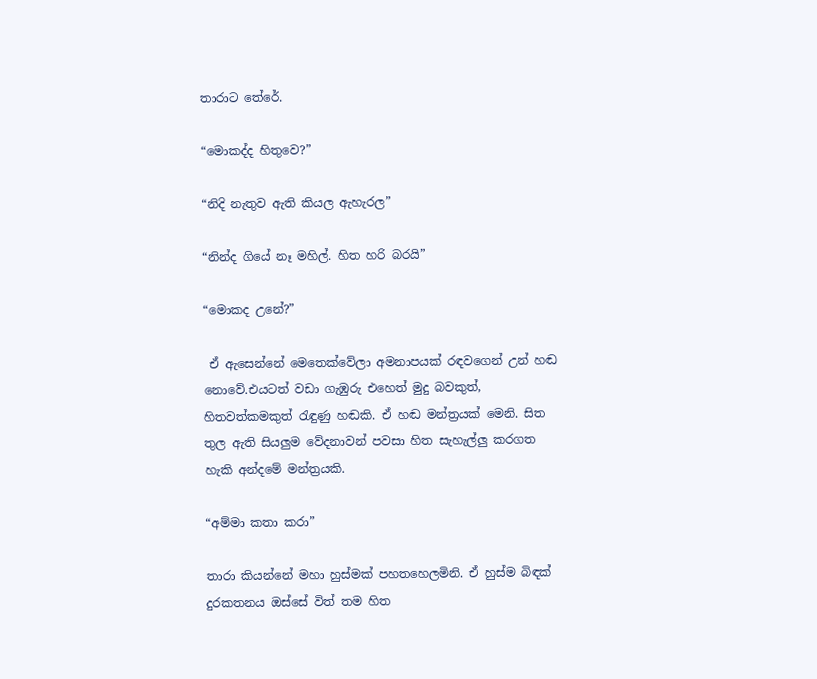තාරාට තේරේ.

“මොකද්ද හිතුවෙ?”

“නිදි නැතුව ඇති කියල ඇහැරල”

“නින්ද ගියේ නෑ මහිල්. හිත හරි බරයි”

“මොකද උනේ?”

 ඒ ඇසෙන්නේ මෙතෙක්වේලා අමනාපයක් රඳවගෙන් උන් හඬ නොවේ.එයටත් වඩා ගැඹුරු එහෙත් මුදු බවකුත්, හිතවත්කමකුත් රැඳුණු හඬකි. ඒ හඬ මන්ත්‍රයක් මෙනි. සිත තුල ඇති සියලුම වේදනාවන් පවසා හිත සැහැල්ලු කරගත හැකි අන්දමේ මන්ත්‍රයකි.

“අම්මා කතා කරා”

තාරා කියන්නේ මහා හුස්මක් පහතහෙලමිනි. ඒ හුස්ම බිඳක් දුරකතනය ඔස්සේ විත් තම හිත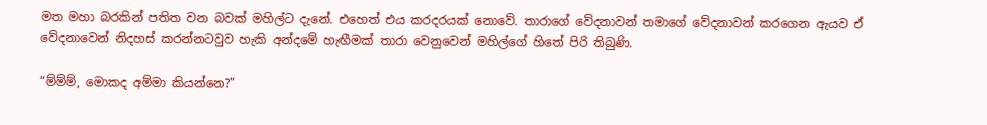මත මහා බරකින් පතිත වන බවක් මහිල්ට දැනේ. එහෙත් එය කරදරයක් නොවේ. තාරාගේ වේදනාවන් තමාගේ වේදනාවන් කරගෙන ඇයව ඒ වේදනාවෙන් නිදහස් කරන්නටවුව හැකි අන්දමේ හැඟීමක් තාරා වෙනුවෙන් මහිල්ගේ හිතේ පිරි තිබුණි.

“ම්ම්ම්, මොකද අම්මා කියන්නෙ?”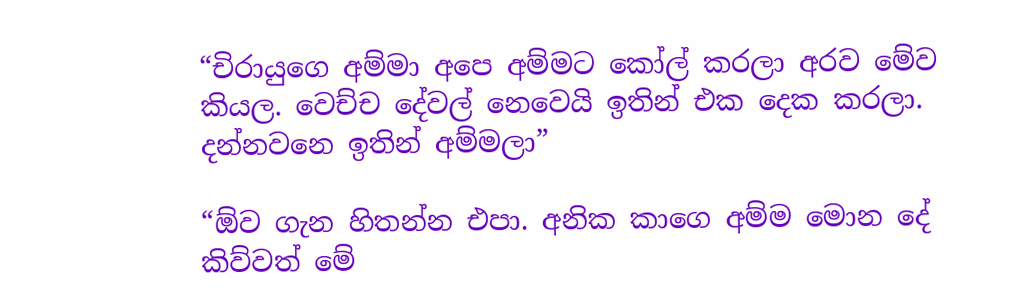“චිරායුගෙ අම්මා අපෙ අම්මට කෝල් කරලා අරව මේව කියල. වෙච්ච දේවල් නෙවෙයි ඉතින් එක දෙක කරලා. දන්නවනෙ ඉතින් අම්මලා”

“ඕව ගැන හිතන්න එපා. අනික කාගෙ අම්ම මොන දේ කිව්වත් මේ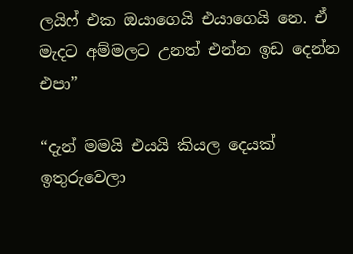ලයිෆ් එක ඔයාගෙයි එයාගෙයි නෙ. ඒ මැදට අම්මලට උනත් එන්න ඉඩ දෙන්න එපා”

“දැන් මමයි එයයි කියල දෙයක් ඉතුරුවෙලා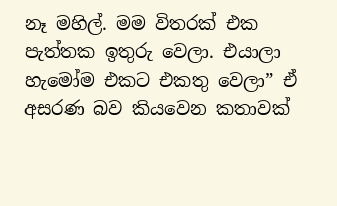නෑ මහිල්. මම විතරක් එක පැත්තක ඉතුරු වෙලා. එයාලා හැමෝම එකට එකතු වෙලා” ඒ අසරණ බව කියවෙන කතාවක්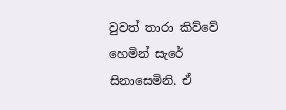වුවත් තාරා කිව්වේ හෙමින් සැරේ සිනාසෙමිනි. ඒ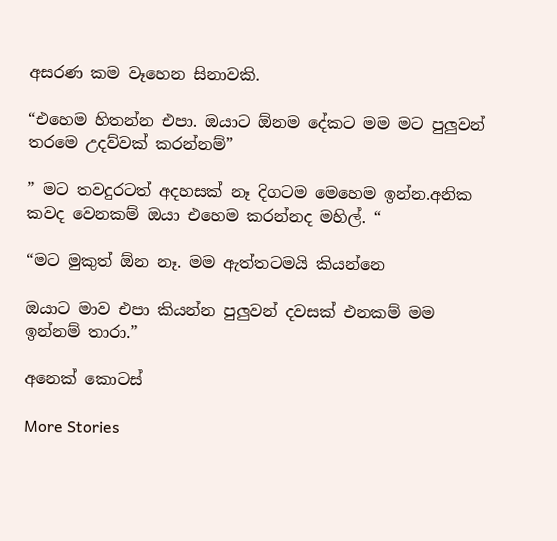අසරණ කම වෑහෙන සිනාවකි.

“එහෙම හිතන්න එපා. ඔයාට ඕනම දේකට මම මට පුලුවන් තරමෙ උදව්වක් කරන්නම්”

” මට තවදුරටත් අදහසක් නෑ දිගටම මෙහෙම ඉන්න.අනික කවද වෙනකම් ඔයා එහෙම කරන්නද මහිල්. “

“මට මුකුත් ඕන නෑ. මම ඇත්තටමයි කියන්නෙ

ඔයාට මාව එපා කියන්න පුලුවන් දවසක් එනකම් මම ඉන්නම් තාරා.”

අනෙක් කොටස්

More Stories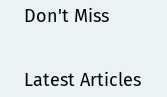Don't Miss


Latest Articles